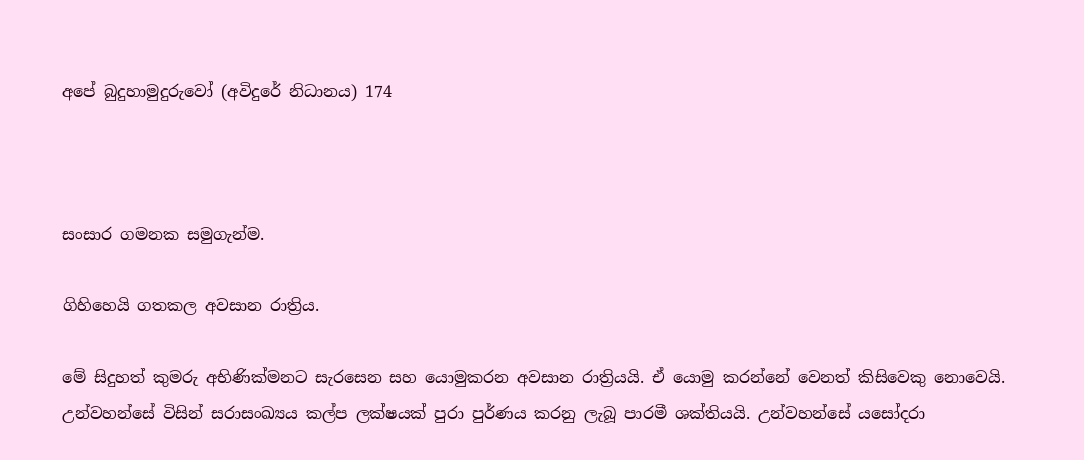අපේ බුදුහාමුදුරුවෝ (අවිදුරේ නිධානය) 174



සංසාර ගමනක සමුගැන්ම.

ගිහිහෙයි ගතකල අවසාන රාත්‍රිය.

මේ සිදුහත් කුමරු අභිණික්මනට සැරසෙන සහ යොමුකරන අවසාන රාත්‍රියයි. ඒ යොමු කරන්නේ වෙනත් කිසිවෙකු නොවෙයි. උන්වහන්සේ විසින් සරාසංඛ්‍යය කල්ප ලක්ෂයක් පුරා පුර්ණය කරනු ලැබූ පාරමී ශක්තියයි. උන්වහන්සේ යසෝදරා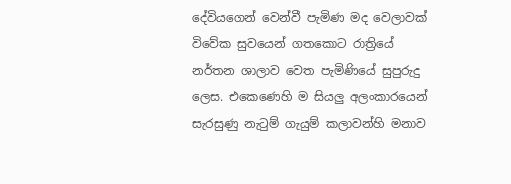දේවියගෙන් වෙන්වී පැමිණ මද වෙලාවක් විවේක සුවයෙන් ගතකොට රාත්‍රියේ නර්තන ශාලාව වෙත පැමිණියේ සුපුරුදු ලෙස. එකෙණෙහි ම සියලු අලංකාරයෙන් සැරසුණු නැටුම් ගැයුම් කලාවන්හි මනාව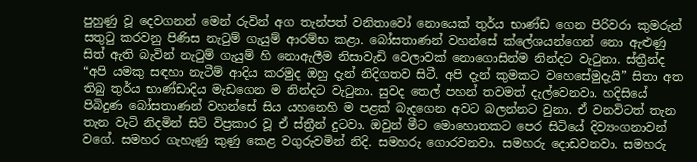පුහුණු වූ දෙවගනන් මෙන් රුවින් අග තැන්පත් වනිතාවෝ නොයෙක් තුර්ය භාණ්ඩ ගෙන පිරිවරා කුමරුන් සතුටු කරවනු පිණිස නැටුම් ගැයුම් ආරම්භ කළා. බෝසතාණන් වහන්සේ ක්ලේශයන්ගෙන් නො ඇළුණු සිත් ඇති බැවින් නැටුම් ගැයුම් හි නොඇලීම නිසාවැඩි වෙලාවක් නොගොසින්ම නින්දට වැටුනා. ස්ත්‍රීන්ද “අපි යමකු සඳහා නැටීම් ආදිය කරමුද ඔහු දැන් නිදිගතව සිටී. අපි දැන් කුමකට වහෙසේමුදැයි” සිතා අත තිබු තුර්ය භාණ්ඩාදිය මැඩගෙන ම නින්දට වැටුනා. සුවද තෙල් පහන් තවමත් දැල්වෙනවා. හදිසියේ පිබිදුණ බෝසතාණන් වහන්සේ සිය යහනෙහි ම පළක් බැදගෙන අවට බලන්නට වුනා. ඒ වනවිටත් තැන තැන වැටි නිදමින් සිටි විප්‍රකාර වූ ඒ ස්ත්‍රීන් දුටවා. ඔවුන් මීට මොහොතකට පෙර සිටියේ දිව්‍යංගනාවන් වගේ. සමහර ගැහැණු කුණු කෙළ වගුරුවමින් නිදි. සමහරු ගොරවනවා. සමහරු දොඩවනවා. සමහරු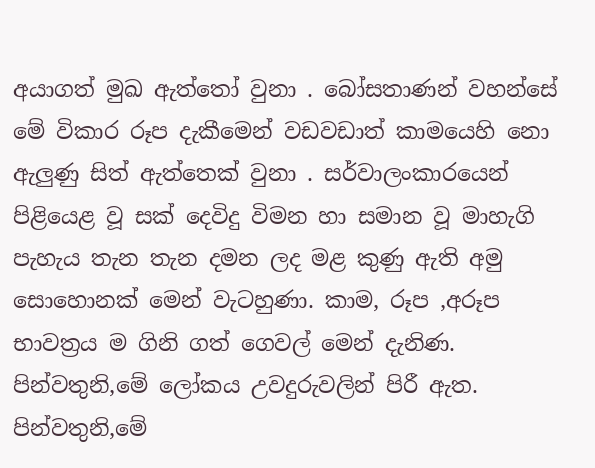අයාගත් මුඛ ඇත්තෝ වුනා . බෝසතාණන් වහන්සේ මේ විකාර රූප දැකීමෙන් වඩවඩාත් කාමයෙහි නො ඇලුණු සිත් ඇත්තෙක් වුනා . සර්වාලංකාරයෙන් පිළියෙළ වූ සක් දෙවිදු විමන හා සමාන වූ මාහැගි පැහැය තැන තැන දමන ලද මළ කුණු ඇති අමු සොහොනක් මෙන් වැටහුණා. කාම, රූප ,අරූප භාවත්‍රය ම ගිනි ගත් ගෙවල් මෙන් දැනිණ. පින්වතුනි,මේ ලෝකය උවදුරුවලින් පිරී ඇත. පින්වතුනි,මේ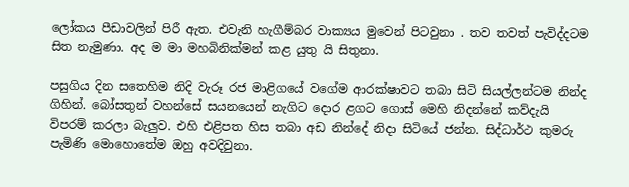ලෝකය පීඩාවලින් පිරී ඇත. එවැනි හැගීම්බර වාක්‍යය මුවෙන් පිටවුනා . තව තවත් පැවිද්දටම සිත නැමුණා. අද ම මා මහබිනික්මන් කළ යුතු යි සිතුනා.

පසුගිය දින සතෙහිම නිදි වැරූ රජ මාළිගයේ වගේම ආරක්ෂාවට තබා සිටි සියල්ලන්ටම නින්ද ගිහින්. බෝසතුන් වහන්සේ සයනයෙන් නැගිට දොර ළගට ගොස් මෙහි නිදන්නේ කව්දැයි විපරම් කරලා බැලුව. එහි එළිපත හිස තබා අඩ නින්දේ නිදා සිටියේ ජන්න. සිද්ධාර්ථ කුමරු පැමිණි මොහොතේම ඔහු අවදිවුනා.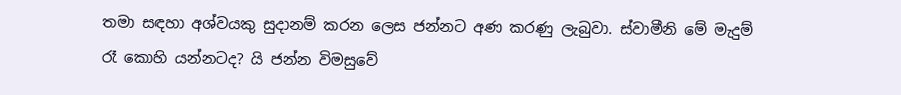තමා සඳහා අශ්වයකු සුදානම් කරන ලෙස ජන්නට අණ කරණු ලැබුවා. ස්වාමීනි මේ මැදුම් රෑ කොහි යන්නටද? යි ජන්න විමසුවේ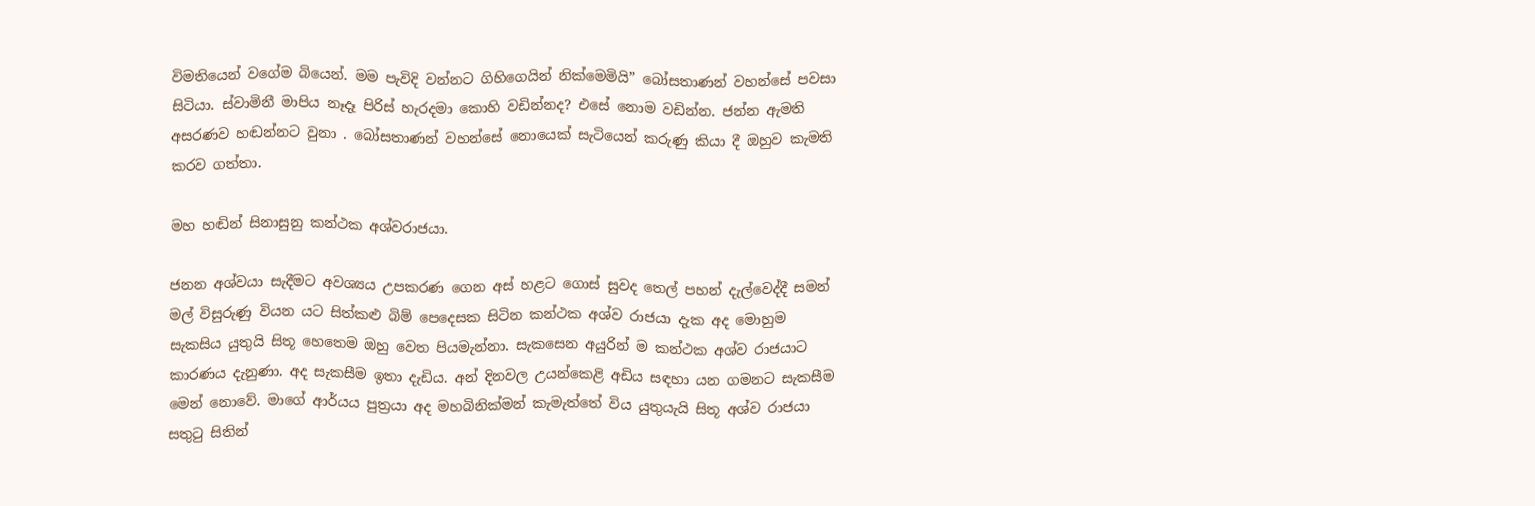විමතියෙන් වගේම බියෙන්. මම පැවිදි වන්නට ගිහිගෙයින් නික්මෙමියි” බෝසතාණන් වහන්සේ පවසා සිටියා. ස්වාමිනී මාපිය නෑදෑ පිරිස් හැරදමා කොහි වඩින්නද? එසේ නොම වඩින්න. ජන්න ඇමති අසරණව හඬන්නට වුනා . බෝසතාණන් වහන්සේ නොයෙක් සැටියෙන් කරුණු කියා දී ඔහුව කැමති කරව ගත්තා.

මහ හඬින් සිනාසුනු කන්ථක අශ්වරාජයා.

ජනන අශ්වයා සැදීමට අවශ්‍යය උපකරණ ගෙන අස් හළට ගොස් සුවද තෙල් පහන් දැල්වෙද්දී සමන් මල් විසුරුණු වියන යට සිත්කළු බිම් පෙදෙසක සිටින කන්ථක අශ්ව රාජයා දැක අද මොහුම සැකසිය යුතුයි සිතූ හෙතෙම ඔහු වෙත පියමැන්නා. සැකසෙන අයුරින් ම කන්ථක අශ්ව රාජයාට කාරණය දැනුණා. අද සැකසීම ඉතා දැඩිය. අන් දිනවල උයන්කෙළි අඩිය සඳහා යන ගමනට සැකසීම මෙන් නොවේ. මාගේ ආර්යය පුත්‍රයා අද මහබිනික්මන් කැමැත්තේ විය යුතුයැයි සිතූ අශ්ව රාජයා සතුටු සිතින්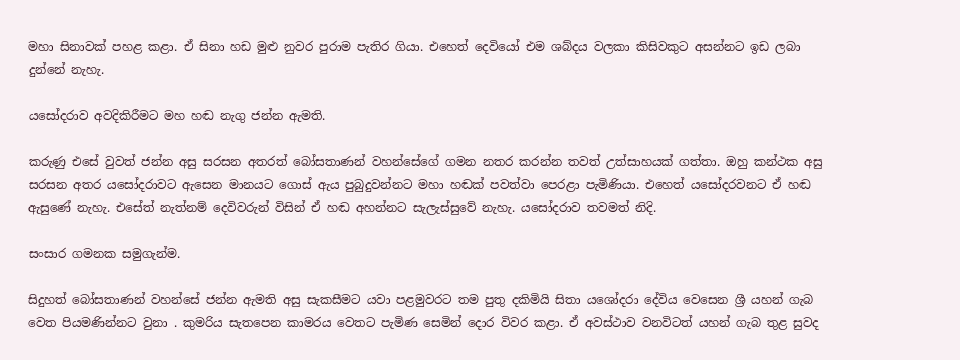මහා සිනාවක් පහළ කළා. ඒ සිනා හඩ මුළු නුවර පුරාම පැතිර ගියා. එහෙත් දෙවියෝ එම ශබ්දය වලකා කිසිවකුට අසන්නට ඉඩ ලබා දුන්නේ නැහැ.

යසෝදරාව අවදිකිරීමට මහ හඬ නැගු ජන්න ඇමති.

කරුණු එසේ වුවත් ජන්න අසු සරසන අතරත් බෝසතාණන් වහන්සේගේ ගමන නතර කරන්න තවත් උත්සාහයක් ගත්තා. ඔහු කන්ථක අසු සරසන අතර යසෝදරාවට ඇසෙන මානයට ගොස් ඇය පුබුදුවන්නට මහා හඬක් පවත්වා පෙරළා පැමිණියා. එහෙත් යසෝදරවනට ඒ හඬ ඇසුණේ නැහැ. එසේත් නැත්නම් දෙවිවරුන් විසින් ඒ හඬ අහන්නට සැලැස්සුවේ නැහැ. යසෝදරාව තවමත් නිදි.

සංසාර ගමනක සමුගැන්ම.

සිදුහත් බෝසතාණන් වහන්සේ ජන්න ඇමති අසු සැකසීමට යවා පළමුවරට තම පුතු දකිමියි සිතා යශෝදරා දේවිය වෙසෙන ශ්‍රී යහන් ගැබ වෙත පියමණින්නට වුනා . කුමරිය සැතපෙන කාමරය වෙතට පැමිණ සෙමින් දොර විවර කළා. ඒ අවස්ථාව වනවිටත් යහන් ගැබ තුළ සුවද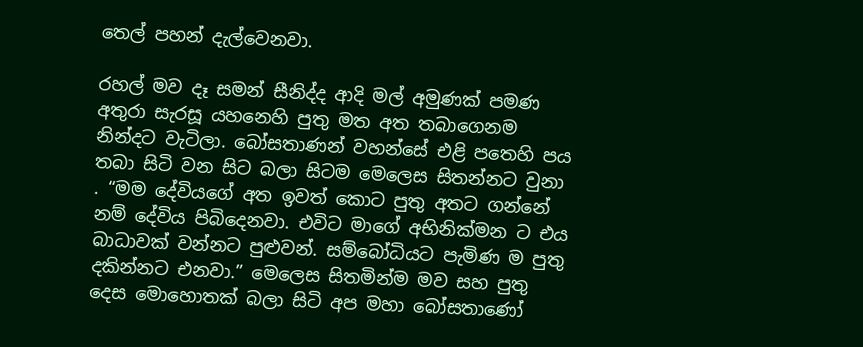තෙල් පහන් දැල්වෙනවා.

රහල් මව දෑ සමන් සීනිද්ද ආදි මල් අමුණක් පමණ අතුරා සැරසූ යහනෙහි පුතු මත අත තබාගෙනම නින්දට වැටිලා. බෝසතාණන් වහන්සේ එළි පතෙහි පය තබා සිටි වන සිට බලා සිටම මෙලෙස සිතන්නට වුනා . “මම දේවියගේ අත ඉවත් කොට පුතු අතට ගන්නේ නම් දේවිය පිබිදෙනවා. එවිට මාගේ අභිනික්මන ට එය බාධාවක් වන්නට පුළුවන්. සම්බෝධියට පැමිණ ම පුතු දකින්නට එනවා.” මෙලෙස සිතමින්ම මව සහ පුතු දෙස මොහොතක් බලා සිටි අප මහා බෝසතාණෝ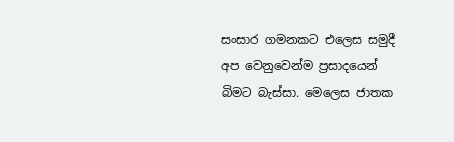සංසාර ගමනකට එලෙස සමුදී අප වෙනුවෙන්ම ප්‍රසාදයෙන් බිමට බැස්සා. මෙලෙස ජාතක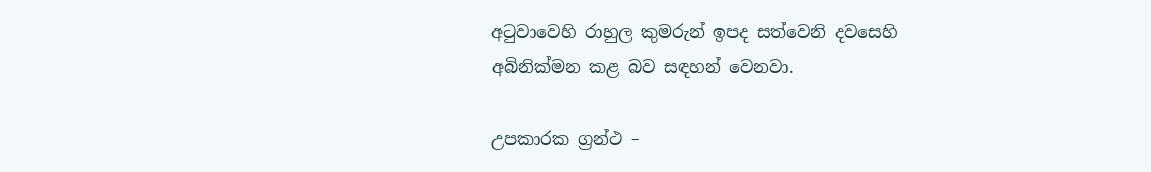අටුවාවෙහි රාහුල කුමරුන් ඉපද සත්වෙනි දවසෙහි අබිනික්මන කළ බව සඳහන් වෙනවා.

උපකාරක ග්‍රන්ථ –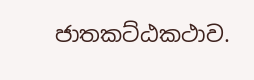ජාතකට්ඨකථාව.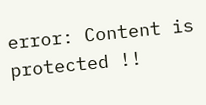error: Content is protected !!